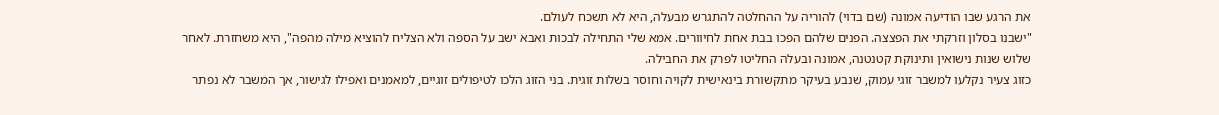את הרגע שבו הודיעה אמונה (שם בדוי) להוריה על ההחלטה להתגרש מבעלה, היא לא תשכח לעולם.
"ישבנו בסלון וזרקתי את הפצצה. הפנים שלהם הפכו בבת אחת לחיוורים. אמא שלי התחילה לבכות ואבא ישב על הספה ולא הצליח להוציא מילה מהפה", היא משחזרת. לאחר שלוש שנות נישואין ותינוקת קטנטנה, אמונה ובעלה החליטו לפרק את החבילה.
כזוג צעיר נקלעו למשבר זוגי עמוק, שנבע בעיקר מתקשורת בינאישית לקויה וחוסר בשלות זוגית. בני הזוג הלכו לטיפולים זוגיים, למאמנים ואפילו לגישור, אך המשבר לא נפתר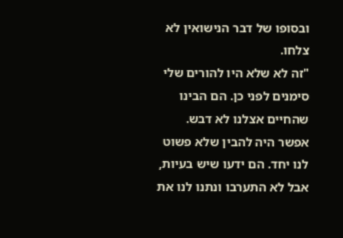ובסופו של דבר הנישואין לא צלחו.
"זה לא שלא היו להורים שלי סימנים לפני כן. הם הבינו שהחיים אצלנו לא דבש. אפשר היה להבין שלא פשוט לנו יחד. הם ידעו שיש בעיות, אבל לא התערבו ונתנו לנו את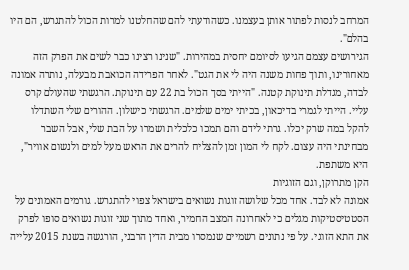המרחב לנסות לפתור אותן בעצמנו. כשהודעתי להם שהחלטנו למרות הכול להתגרש, הם היו בהלם".
הגירושים עצמם הגיעו לסיומם יחסית במהירות. "שנינו רצינו כבר לשים את הפרק הזה מאחורינו, ותוך פחות משנה היה לי את הגט". לאחר הפרידה הכואבת מבעלה, נותרה אמונה לבדה, מגדלת תינוקת קטנה. "הייתי בסך הכול בת 22 עם תינוקת. הרגשתי שהעולם קרס עליי. הייתי לגמרי בדיכאון, בכיתי ימים שלמים. הרגשתי כישלון. ההורים שלי השתדלו להקל במה שרק יכלו. גרתי לידם והם תמכו כלכלית ושמרו על הבת שלי, אבל השבר מבחינתי היה עצום. לקח לי המון זמן להצליח להרים את הראש מעל למים ולנשום אוויר", היא משתפת.
הקן מתרוקן, וגם הזוגיות
אמונה לא לבד. אחד מכל שלושה זוגות נשואים בישראל צפוי להתגרש. גורמים האמונים על הסטטיסטיקות מגלים כי לאחרונה המצב החמיר, ואחד מתוך שני זוגות נשואים סופו לפרק את התא הזוגי. על פי נתונים רשמיים שנמסרו מבית הדין הרבני, הורגשה בשנת 2015 עלייה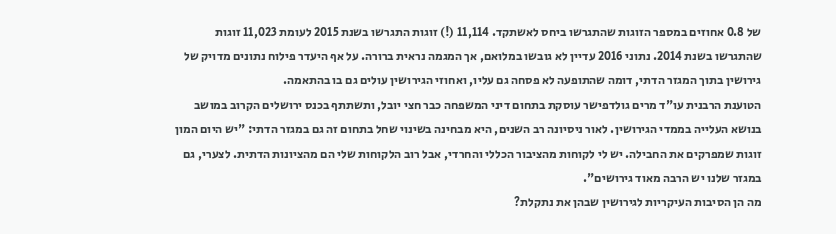של 0.8 אחוזים במספר הזוגות שהתגרשו ביחס לאשתקד. 11,114 (!) זוגות התגרשו בשנת 2015 לעומת 11,023 זוגות שהתגרשו בשנת 2014. נתוני 2016 עדיין לא גובשו במלואם, אך המגמה נראית ברורה. על אף היעדר פילוח נתונים מדויק של גירושין בתוך המגזר הדתי, דומה שהתופעה לא פסחה גם עליו, ואחוזי הגירושין עולים גם בו בהתאמה.
הטוענת הרבנית עו"ד מרים גולדפישר עוסקת בתחום דיני המשפחה כבר חצי יובל, ותשתתף בכנס ירושלים הקרוב במושב בנושא העלייה בממדי הגירושין. לאור ניסיונה רב השנים, היא מבחינה בשינוי שחל בתחום זה גם במגזר הדתי: "יש היום המון זוגות שמפרקים את החבילה. יש לי לקוחות מהציבור הכללי והחרדי, אבל רוב הלקוחות שלי הם מהציונות הדתית. לצערי, גם במגזר שלנו יש הרבה מאוד גירושים".
מה הן הסיבות העיקריות לגירושין שבהן את נתקלת?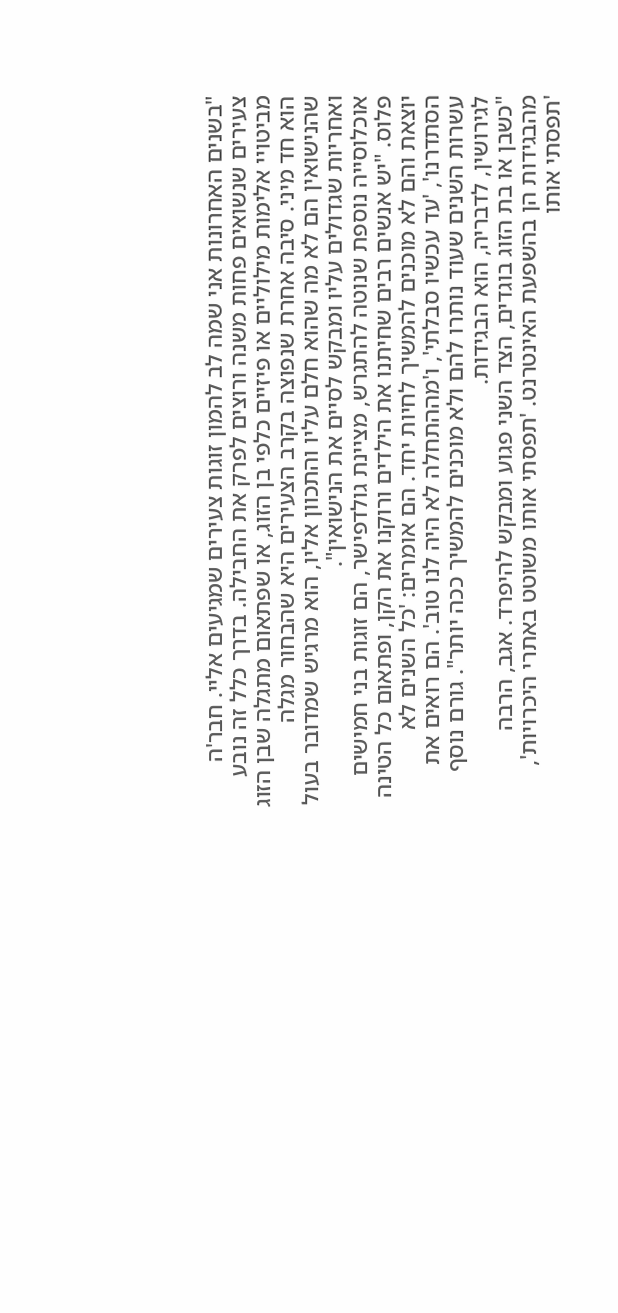"בשנים האחרונות אני שמה לב להמון זוגות צעירים שמגיעים אליי. חבר'ה צעירים שנשואים פחות משנה ורוצים לפרק את החבילה. בדרך כלל זה נובע מביטויי אלימות מילוליים או פיזיים כלפי בן הזוג, או שפתאום מתגלה שבן הזוג הוא חד מיני. סיבה אחרת שנפוצה בקרב הצעירים היא שהבחור מגלה שהנישואין הם לא מה שהוא חלם עליו והתכוון אליו, הוא מרגיש שמדובר בעול ואחריות שגדולים עליו ומבקש לסיים את הנישואין".
אוכלוסייה נוספת שנוטה להתגרש, מציינת גולדפישר, הם זוגות בני חמישים פלוס. "יש אנשים רבים שחיתנו את הילדים ורוקנו את הקן, ופתאום כל הטינה יוצאת והם לא מוכנים להמשיך לחיות יחד. הם אומרים: 'כל השנים לא הסתדרנו', 'עד עכשיו סבלתי', ו'מההתחלה לא היה לנו טוב'. הם רואים את עשרות השנים שעוד נותרו להם ולא מוכנים להמשיך ככה יותר". גורם נוסף לגירושין, לדבריה, הוא הבגידות.
"כשבן או בת הזוג בוגדים, הצד השני פגוע ומבקש להיפרד. אגב, הרבה מהבגידות הן בהשפעת האינטרנט. 'תפסתי אותו משוטט באתרי היכרויות', 'תפסתי אותו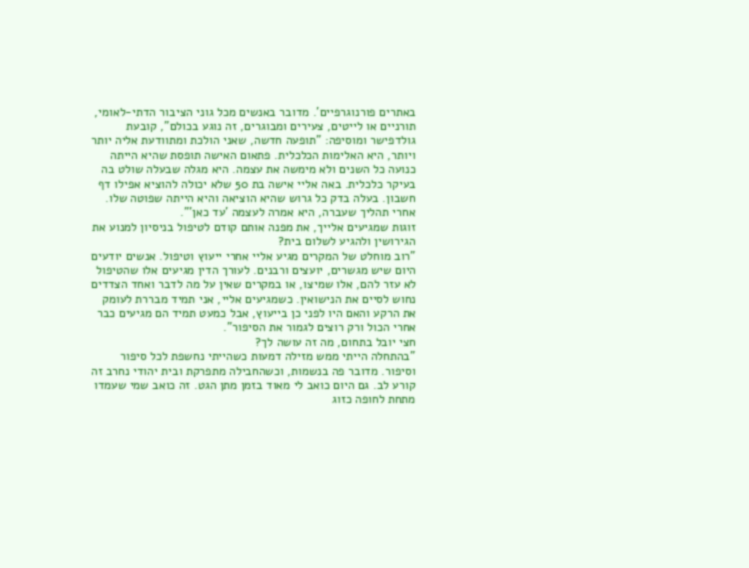באתרים פורנוגרפיים'. מדובר באנשים מכל גוני הציבור הדתי-לאומי, תורניים או לייטים, צעירים ומבוגרים, זה נוגע בכולם", קובעת גולדפישר ומוסיפה: "תופעה חדשה, שאני הולכת ומתוודעת אליה יותר ויותר, היא האלימות הכלכלית. פתאום האישה תופסת שהיא הייתה כנועה כל השנים ולא מימשה את עצמה. היא מגלה שבעלה שולט בה בעיקר כלכלית. באה אליי אישה בת 50 שלא יכולה להוציא אפילו דף חשבון. בעלה בדק כל גרוש שהיא הוציאה והיא הייתה שפוטה שלו. אחרי תהליך שעברה, היא אמרה לעצמה 'עד כאן'".
זוגות שמגיעים אלייך, את מפנה אותם קודם לטיפול בניסיון למנוע את הגירושין ולהגיע לשלום בית?
"רוב מוחלט של המקרים מגיע אליי אחרי ייעוץ וטיפול. אנשים יודעים היום שיש מגשרים, יועצים ורבנים. לעורך הדין מגיעים אלו שהטיפול לא עזר להם, אלו שמיצו, או במקרים שאין על מה לדבר ואחד הצדדים נחוש לסיים את הנישואין. כשמגיעים אליי, אני תמיד מבררת לעומק את הרקע והאם היו לפני כן בייעוץ, אבל כמעט תמיד הם מגיעים כבר אחרי הכול ורק רוצים לגמור את הסיפור".
חצי יובל בתחום, מה זה עושה לך?
"בהתחלה הייתי ממש מזילה דמעות כשהייתי נחשפת לכל סיפור וסיפור. מדובר פה בנשמות, וכשהחבילה מתפרקת ובית יהודי נחרב זה קורע לב. גם היום כואב לי מאוד בזמן מתן הגט. זה כואב שמי שעמדו מתחת לחופה כזוג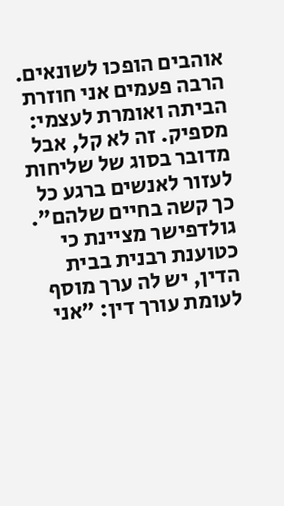אוהבים הופכו לשונאים. הרבה פעמים אני חוזרת הביתה ואומרת לעצמי: מספיק. זה לא קל, אבל מדובר בסוג של שליחות לעזור לאנשים ברגע כל כך קשה בחיים שלהם".
גולדפישר מציינת כי כטוענת רבנית בבית הדין, יש לה ערך מוסף לעומת עורך דין: "אני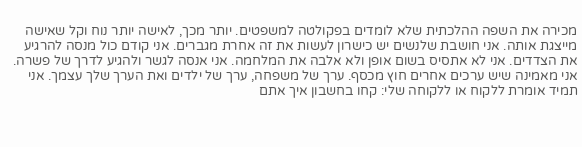מכירה את השפה ההלכתית שלא לומדים בפקולטה למשפטים. יותר מכך, לאישה יותר נוח וקל שאישה מייצגת אותה. אני חושבת שלנשים יש כישרון לעשות את זה אחרת מגברים. אני קודם כול מנסה להרגיע את הצדדים. אני לא אתסיס בשום אופן ולא אלבה את המלחמה. אני אנסה לגשר ולהגיע לדרך של פשרה. אני מאמינה שיש ערכים אחרים חוץ מכסף. ערך של משפחה, ערך של ילדים ואת הערך שלך עצמך. אני תמיד אומרת ללקוח או ללקוחה שלי: קחו בחשבון איך אתם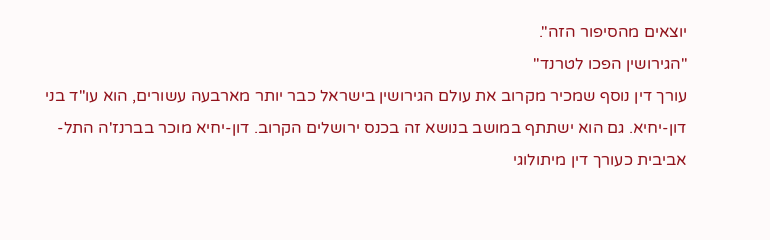יוצאים מהסיפור הזה".
"הגירושין הפכו לטרנד"
עורך דין נוסף שמכיר מקרוב את עולם הגירושין בישראל כבר יותר מארבעה עשורים, הוא עו"ד בני דון-יחיא. גם הוא ישתתף במושב בנושא זה בכנס ירושלים הקרוב. דון-יחיא מוכר בברנז'ה התל-אביבית כעורך דין מיתולוגי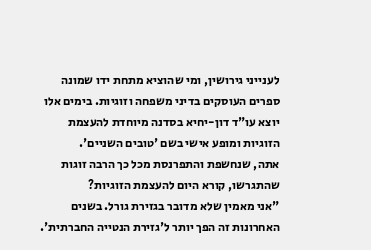לענייני גירושין, ומי שהוציא מתחת ידו שמונה ספרים העוסקים בדיני משפחה וזוגיות. בימים אלו יוצא עו"ד דון-יחיא בסדנה מיוחדת להעצמת הזוגיות ומופע אישי בשם 'טובים השניים'.
אתה, שנחשפת והתפרנסת מכל כך הרבה זוגות שהתגרשו, קורא היום להעצמת הזוגיות?
"אני מאמין שלא מדובר בגזירת גורל. בשנים האחרונות זה הפך יותר ל'גזירת הנטייה החברתית'.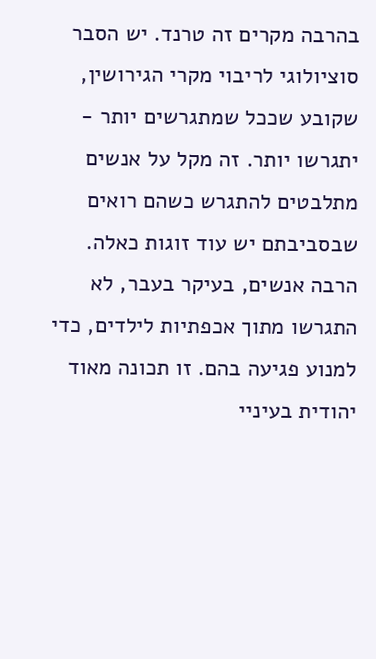בהרבה מקרים זה טרנד. יש הסבר סוציולוגי לריבוי מקרי הגירושין, שקובע שככל שמתגרשים יותר - יתגרשו יותר. זה מקל על אנשים מתלבטים להתגרש כשהם רואים שבסביבתם יש עוד זוגות כאלה. הרבה אנשים, בעיקר בעבר, לא התגרשו מתוך אכפתיות לילדים, כדי למנוע פגיעה בהם. זו תכונה מאוד יהודית בעיניי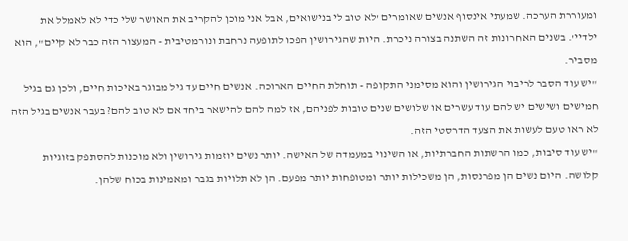ומעוררת הערכה. שמעתי אינסוף אנשים שאומרים 'לא טוב לי בנישואים, אבל אני מוכן להקריב את האושר שלי כדי לא לאמלל את ילדיי'. בשנים האחרונות זה השתנה בצורה ניכרת. היות שהגירושין הפכו לתופעה נרחבת ונורמטיבית - המעצור הזה כבר לא קיים", הוא מסביר.
"יש עוד הסבר לריבוי הגירושין והוא מסימני התקופה - תוחלת החיים הארוכה. אנשים חיים עד גיל מבוגר באיכות חיים, ולכן גם בגיל חמישים ושישים יש להם עוד עשרים או שלושים שנים טובות לפניהם, אז למה להם להישאר ביחד אם לא טוב להם? בעבר אנשים בגיל הזה לא ראו טעם לעשות את הצעד הדרסטי הזה.
"יש עוד סיבות, כמו הרשתות החברתיות, או השינוי במעמדה של האישה. יותר נשים יוזמות גירושין ולא מוכנות להסתפק בזוגיות קלושה. היום נשים הן מפרנסות, הן משכילות יותר ומטופחות יותר מפעם. הן לא תלויות בגבר ומאמינות בכוח שלהן.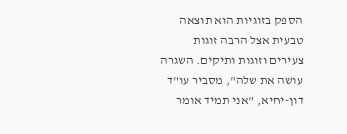הספק בזוגיות הוא תוצאה טבעית אצל הרבה זוגות צעירים וזוגות ותיקים. השגרה עושה את שלה", מסביר עו"ד דון-יחיא, "אני תמיד אומר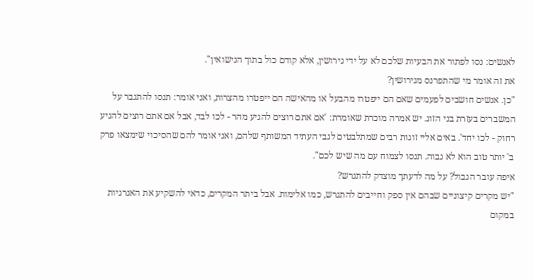לאנשים: נסו לפתור את הבעיות שלכם לא על ידי גירושין, אלא קודם כול בתוך הנישואין".
את זה אומר מי שהתפרנס מגירושין?
"כן. אנשים חושבים לפעמים שאם הם ייפטרו מהבעל או מהאישה הם ייפטרו מהצרות, ואני אומר: תנסו להתגבר על המשברים בעזרת בני הזוג. יש אמרה מוכרת שאומרת: 'אם אתם רוצים להגיע מהר - לכו לבד, אבל אם אתם רוצים להגיע רחוק - לכו יחד'. באים אליי זוגות רבים שמתלבטים לגבי העתיד המשותף שלהם, ואני אומר להם שהסיכוי שימצאו פרק ב' יותר טוב הוא לא גבוה. תנסו לצמוח עם מה שיש לכם".
איפה עובר הגבול? על מה לדעתך מוצדק להתגרש?
"יש מקרים קיצוניים שבהם אין ספק וחייבים להתגרש, כמו אלימות. אבל ביתר המקרים, כדאי להשקיע את האנרגיות במקום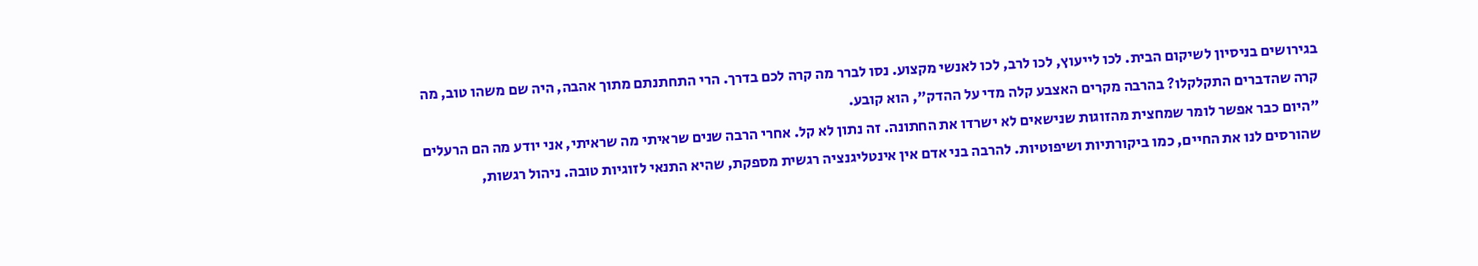בגירושים בניסיון לשיקום הבית. לכו לייעוץ, לכו לרב, לכו לאנשי מקצוע. נסו לברר מה קרה לכם בדרך. הרי התחתנתם מתוך אהבה, היה שם משהו טוב, מה קרה שהדברים התקלקלו? בהרבה מקרים האצבע קלה מדי על ההדק", הוא קובע.
"היום כבר אפשר לומר שמחצית מהזוגות שנישאים לא ישרדו את החתונה. זה נתון לא קל. אחרי הרבה שנים שראיתי מה שראיתי, אני יודע מה הם הרעלים שהורסים לנו את החיים, כמו ביקורתיות ושיפוטיות. להרבה בני אדם אין אינטליגנציה רגשית מספקת, שהיא התנאי לזוגיות טובה. ניהול רגשות,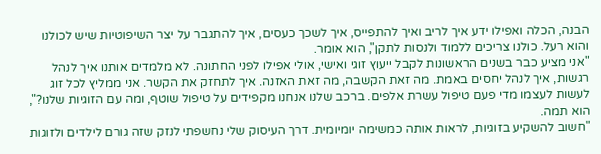הבנה, הכלה ואפילו ידע איך לריב ואיך להתפייס, איך לשכך כעסים, איך להתגבר על יצר השיפוטיות שיש לכולנו והוא רעל. כולנו צריכים ללמוד ולנסות לתקן", הוא אומר.
"אני מציע כבר בשנים הראשונות לקבל ייעוץ זוגי ואישי, אולי אפילו לפני החתונה. לא מלמדים אותנו איך לנהל רגשות, איך לנהל יחסים באמת. מה זאת הקשבה, מה זאת האזנה. איך לתחזק את הקשר. אני ממליץ לכל זוג לעשות לעצמו מדי פעם טיפול עשרת אלפים. ברכב שלנו אנחנו מקפידים על טיפול שוטף, ומה עם הזוגיות שלנו?", הוא תמה.
"חשוב להשקיע בזוגיות, לראות אותה כמשימה יומיומית. דרך העיסוק שלי נחשפתי לנזק שזה גורם לילדים ולזוגות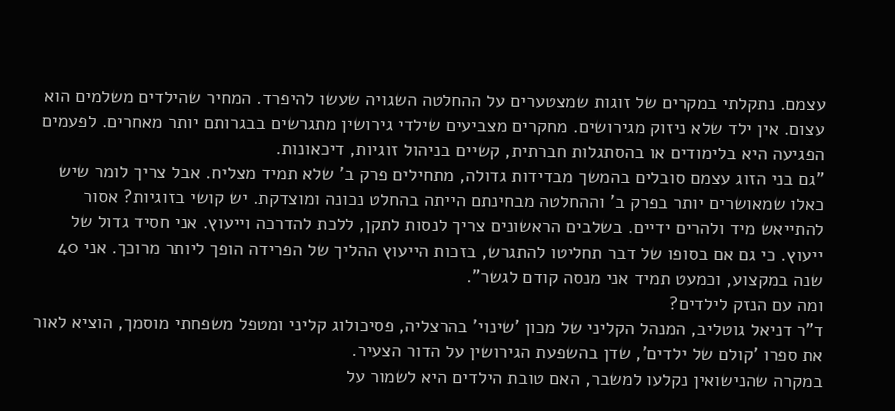עצמם. נתקלתי במקרים של זוגות שמצטערים על ההחלטה השגויה שעשו להיפרד. המחיר שהילדים משלמים הוא עצום. אין ילד שלא ניזוק מגירושים. מחקרים מצביעים שילדי גירושין מתגרשים בבגרותם יותר מאחרים. לפעמים הפגיעה היא בלימודים או בהסתגלות חברתית, קשיים בניהול זוגיות, דיכאונות.
"גם בני הזוג עצמם סובלים בהמשך מבדידות גדולה, מתחילים פרק ב' שלא תמיד מצליח. אבל צריך לומר שיש כאלו שמאושרים יותר בפרק ב' וההחלטה מבחינתם הייתה בהחלט נכונה ומוצדקת. יש קושי בזוגיות? אסור להתייאש מיד ולהרים ידיים. בשלבים הראשונים צריך לנסות לתקן, ללכת להדרכה וייעוץ. אני חסיד גדול של ייעוץ. כי גם אם בסופו של דבר תחליטו להתגרש, בזכות הייעוץ ההליך של הפרידה הופך ליותר מרוכך. אני 40 שנה במקצוע, וכמעט תמיד אני מנסה קודם לגשר".
ומה עם הנזק לילדים?
ד"ר דניאל גוטליב, המנהל הקליני של מכון 'שינוי' בהרצליה, פסיכולוג קליני ומטפל משפחתי מוסמך, הוציא לאור את ספרו 'קולם של ילדים', שדן בהשפעת הגירושין על הדור הצעיר.
במקרה שהנישואין נקלעו למשבר, האם טובת הילדים היא לשמור על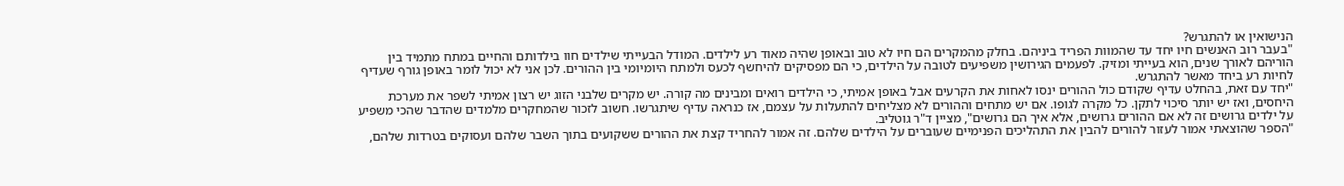הנישואין או להתגרש?
"בעבר רוב האנשים חיו יחד עד שהמוות הפריד ביניהם. בחלק מהמקרים הם חיו לא טוב ובאופן שהיה מאוד רע לילדים. המודל הבעייתי שילדים חוו בילדותם והחיים במתח מתמיד בין הוריהם לאורך שנים, הוא בעייתי ומזיק. לפעמים הגירושין משפיעים לטובה על הילדים, כי הם מפסיקים להיחשף לכעס ולמתח היומיומי בין ההורים. לכן אני לא יכול לומר באופן גורף שעדיף לחיות רע ביחד מאשר להתגרש.
"יחד עם זאת, בהחלט עדיף שקודם כול ההורים ינסו לאחות את הקרעים אבל באופן אמיתי, כי הילדים רואים ומבינים מה קורה. יש מקרים שלבני הזוג יש רצון אמיתי לשפר את מערכת היחסים, ואז יש יותר סיכוי לתקן. כל מקרה לגופו. אם יש מתחים וההורים לא מצליחים להתעלות על עצמם, אז כנראה עדיף שיתגרשו. חשוב לזכור שהמחקרים מלמדים שהדבר שהכי משפיע על ילדים גרושים זה לא אם ההורים גרושים, אלא איך הם גרושים", מציין ד"ר גוטליב.
"הספר שהוצאתי אמור לעזור להורים להבין את התהליכים הפנימיים שעוברים על הילדים שלהם. זה אמור להחריד קצת את ההורים ששקועים בתוך השבר שלהם ועסוקים בטרדות שלהם,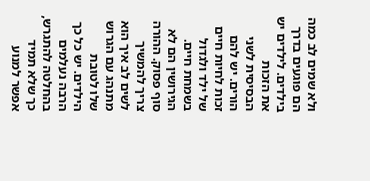ולא שמים לב כמה הם פוגעים בדרך בילדים. לילדים יש את הזכות הבסיסית לשני הורים. יש להם זכות לחיות חיים של ילד ולגדול בשמחת חיים. הגירושין הם לא סוף פסוק. ההורה צריך להמשיך לשים לב איך הוא מתנהג עם הגרוש שלו לטובת הילדים. יש כל כך הרבה נעלמים בהחלטה להתגרש, כך שלא תמיד אפשר למנוע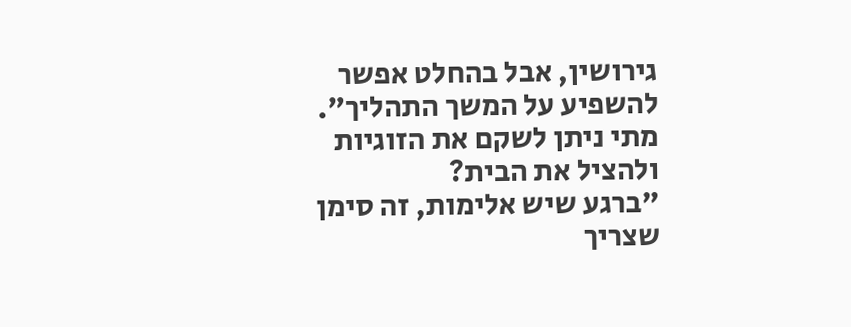גירושין, אבל בהחלט אפשר להשפיע על המשך התהליך".
מתי ניתן לשקם את הזוגיות ולהציל את הבית?
"ברגע שיש אלימות, זה סימן שצריך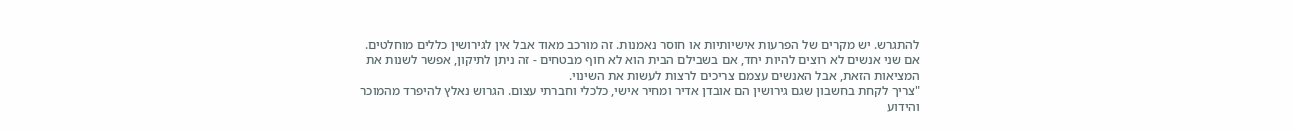להתגרש. יש מקרים של הפרעות אישיותיות או חוסר נאמנות. זה מורכב מאוד אבל אין לגירושין כללים מוחלטים. אם שני אנשים לא רוצים להיות יחד, אם בשבילם הבית הוא לא חוף מבטחים - זה ניתן לתיקון, אפשר לשנות את המציאות הזאת, אבל האנשים עצמם צריכים לרצות לעשות את השינוי.
"צריך לקחת בחשבון שגם גירושין הם אובדן אדיר ומחיר אישי, כלכלי וחברתי עצום. הגרוש נאלץ להיפרד מהמוכר והידוע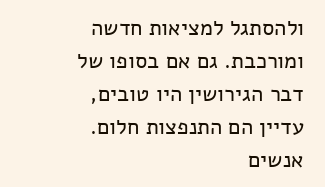ולהסתגל למציאות חדשה ומורכבת. גם אם בסופו של דבר הגירושין היו טובים, עדיין הם התנפצות חלום. אנשים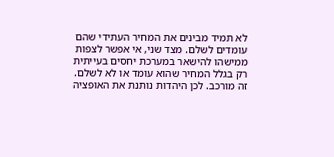לא תמיד מבינים את המחיר העתידי שהם עומדים לשלם. מצד שני, אי אפשר לצפות ממישהו להישאר במערכת יחסים בעייתית רק בגלל המחיר שהוא עומד או לא לשלם. זה מורכב. לכן היהדות נותנת את האופציה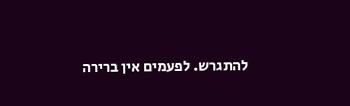להתגרש. לפעמים אין ברירה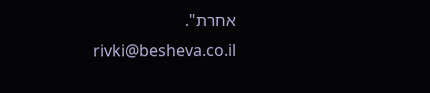אחרת".
rivki@besheva.co.il